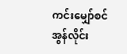ကင်းမျှော်စင် အွန်လိုင်း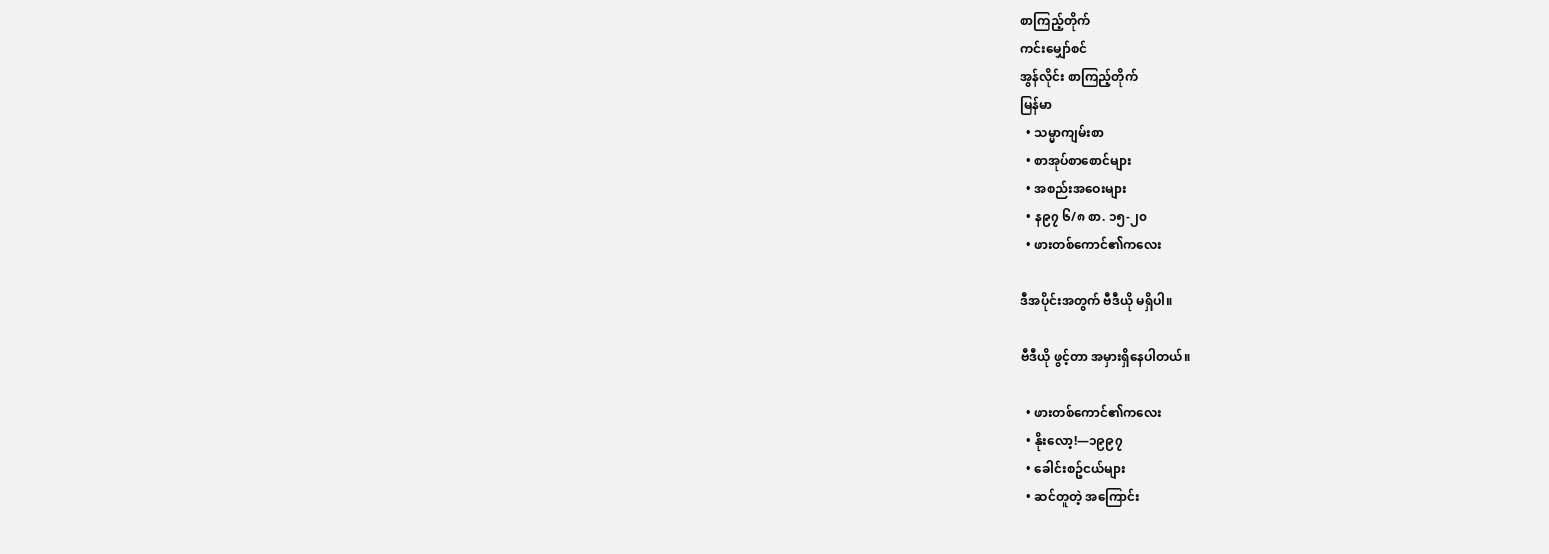စာကြည့်တိုက်
ကင်းမျှော်စင်
အွန်လိုင်း စာကြည့်တိုက်
မြန်မာ
  • သမ္မာကျမ်းစာ
  • စာအုပ်စာစောင်များ
  • အစည်းအဝေးများ
  • န၉၇ ၆/၈ စာ. ၁၅-၂၀
  • ဖားတစ်ကောင်၏ကလေး

ဒီအပိုင်းအတွက် ဗီဒီယို မရှိပါ။

ဗီဒီယို ဖွင့်တာ အမှားရှိနေပါတယ်။

  • ဖားတစ်ကောင်၏ကလေး
  • နိုးလော့!—၁၉၉၇
  • ခေါင်းစဥ်ငယ်များ
  • ဆင်တူတဲ့ အကြောင်း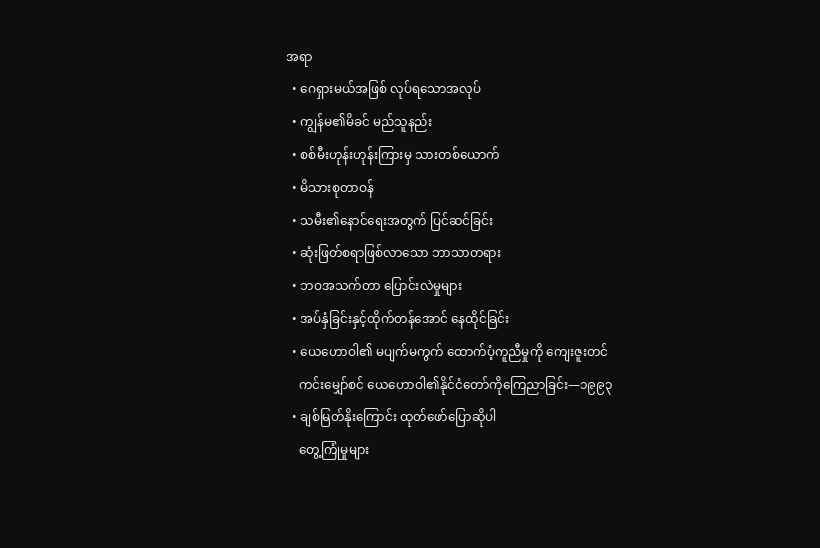အရာ
  • ဂေရှားမယ်အဖြစ် လုပ်ရသောအလုပ်
  • ကျွန်မ၏မိခင် မည်သူနည်း
  • စစ်မီးဟုန်းဟုန်းကြားမှ သားတစ်ယောက်
  • မိသားစုတာဝန်
  • သမီး၏နောင်ရေးအတွက် ပြင်ဆင်ခြင်း
  • ဆုံးဖြတ်စရာဖြစ်လာသော ဘာသာတရား
  • ဘဝအသက်တာ ပြောင်းလဲမှုများ
  • အပ်နှံခြင်းနှင့်ထိုက်တန်အောင် နေထိုင်ခြင်း
  • ယေဟောဝါ၏ မပျက်မကွက် ထောက်ပံ့ကူညီမှုကို ကျေးဇူးတင်
    ကင်းမျှော်စင် ယေဟောဝါ၏နိုင်ငံတော်ကိုကြေညာခြင်း—၁၉၉၃
  • ချစ်မြတ်နိုးကြောင်း ထုတ်ဖော်ပြောဆိုပါ
    တွေ့ကြုံမှုများ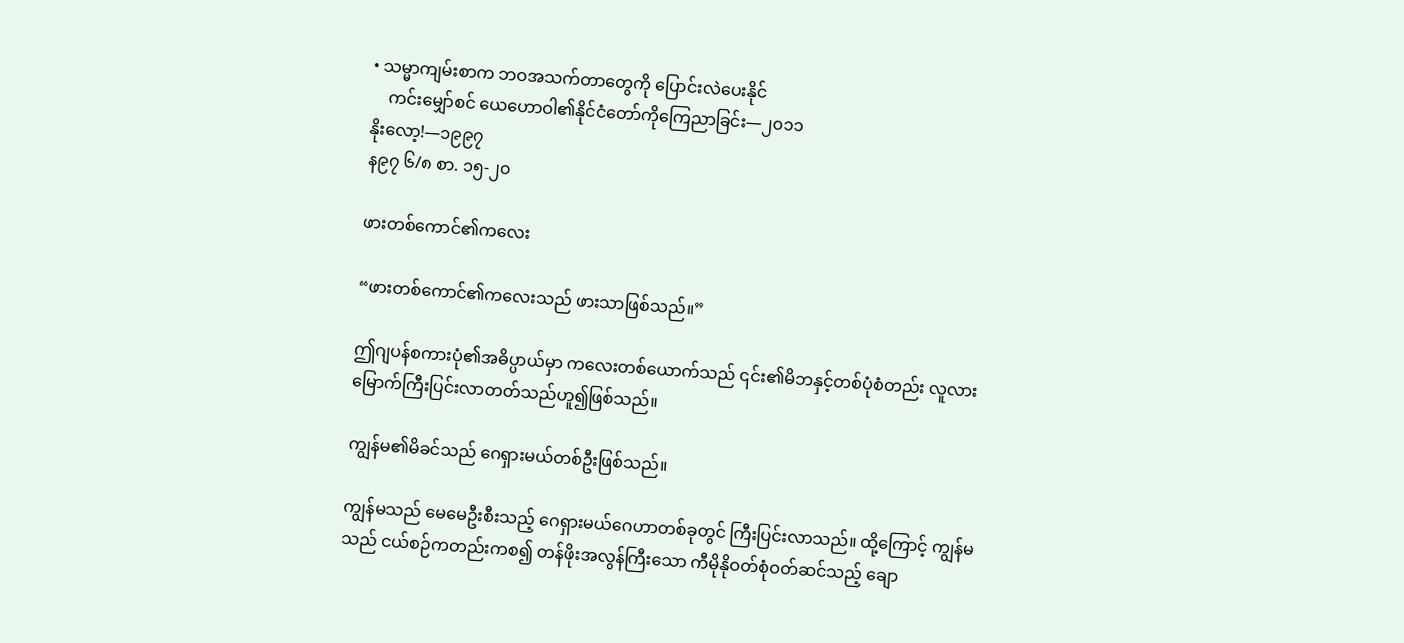• သမ္မာကျမ်းစာက ဘဝအသက်တာတွေကို ပြောင်းလဲပေးနိုင်
    ကင်းမျှော်စင် ယေဟောဝါ၏နိုင်ငံတော်ကိုကြေညာခြင်း—၂၀၁၁
နိုးလော့!—၁၉၉၇
န၉၇ ၆/၈ စာ. ၁၅-၂၀

ဖားတစ်ကောင်၏ကလေး

“ဖားတစ်ကောင်၏ကလေးသည် ဖားသာဖြစ်သည်။”

ဤဂျပန်စကားပုံ၏အဓိပ္ပာယ်မှာ ကလေးတစ်ယောက်သည် ၎င်း၏မိဘနှင့်တစ်ပုံစံတည်း လူလားမြောက်ကြီးပြင်းလာတတ်သည်ဟူ၍ဖြစ်သည်။

ကျွန်မ၏မိခင်သည် ဂေရှားမယ်တစ်ဦးဖြစ်သည်။

ကျွန်မသည် မေမေဦးစီးသည့် ဂေရှားမယ်ဂေဟာတစ်ခုတွင် ကြီးပြင်းလာသည်။ ထို့ကြောင့် ကျွန်မသည် ငယ်စဉ်ကတည်းကစ၍ တန်ဖိုးအလွန်ကြီးသော ကီမိုနိုဝတ်စုံဝတ်ဆင်သည့် ချော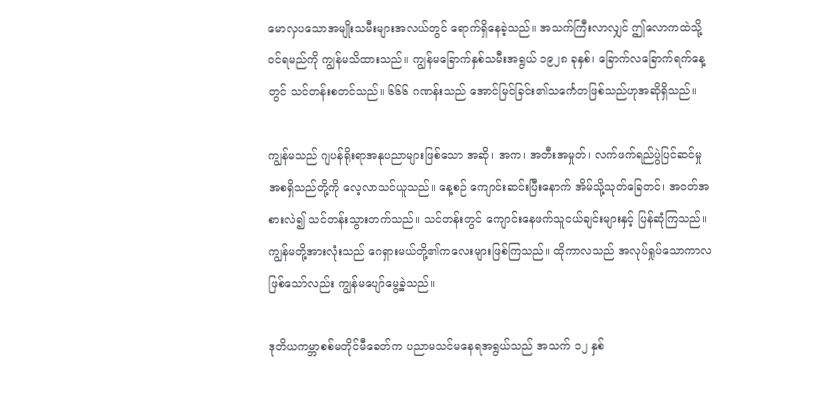မောလှပသောအမျိုးသမီးများအလယ်တွင် ရောက်ရှိနေခဲ့သည်။ အသက်ကြီးလာလျှင် ဤလောကထဲသို့ဝင်ရမည်ကို ကျွန်မသိထားသည်။ ကျွန်မခြောက်နှစ်သမီးအရွယ် ၁၉၂၈ ခုနှစ်၊ ခြောက်လခြောက်ရက်နေ့တွင် သင်တန်းစတင်သည်။ ၆၆၆ ဂဏန်းသည် အောင်မြင်ခြင်း၏သင်္ကေတဖြစ်သည်ဟုအဆိုရှိသည်။

ကျွန်မသည် ဂျပန်ရိုးရာအနုပညာများဖြစ်သော အဆို၊ အက၊ အတီးအမှုတ်၊ လက်ဖက်ရည်ပွဲပြင်ဆင်မှု အစရှိသည်တို့ကို လေ့လာသင်ယူသည်။ နေ့စဉ် ကျောင်းဆင်းပြီးနောက် အိမ်သို့သုတ်ခြေတင်၊ အဝတ်အစားလဲ၍ သင်တန်းသွားတက်သည်။ သင်တန်းတွင် ကျောင်းနေဖက်သူငယ်ချင်းများနှင့် ပြန်ဆုံကြသည်။ ကျွန်မတို့အားလုံးသည် ဂေရှားမယ်တို့၏ကလေးများဖြစ်ကြသည်။ ထိုကာလသည် အလုပ်ရှုပ်သောကာလဖြစ်သော်လည်း ကျွန်မပျော်မွေ့ခဲ့သည်။

ဒုတိယကမ္ဘာစစ်မတိုင်မီခေတ်က ပညာမသင်မနေရအရွယ်သည် အသက် ၁၂ နှစ်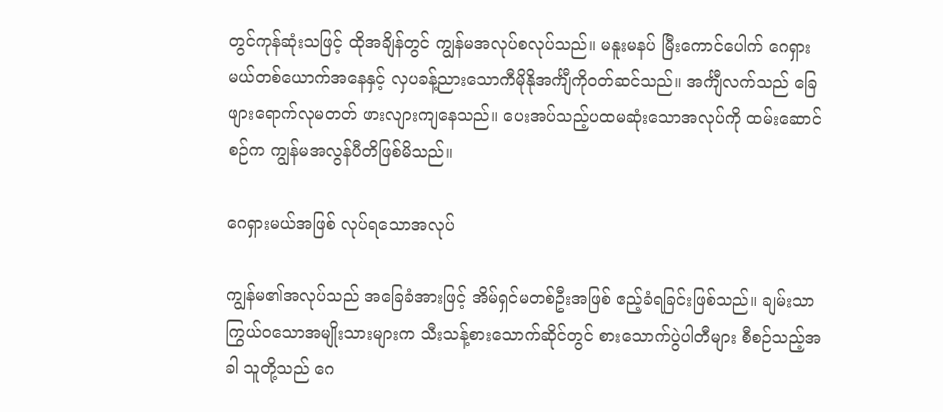တွင်ကုန်ဆုံးသဖြင့် ထိုအချိန်တွင် ကျွန်မအလုပ်စလုပ်သည်။ မနူးမနပ် မြီးကောင်ပေါက် ဂေရှားမယ်တစ်ယောက်အနေနှင့် လှပခန့်ညားသောကီမိုနိုအင်္ကျီကိုဝတ်ဆင်သည်။ အင်္ကျီလက်သည် ခြေဖျားရောက်လုမတတ် ဖားလျားကျနေသည်။ ပေးအပ်သည့်ပထမဆုံးသောအလုပ်ကို ထမ်းဆောင်စဉ်က ကျွန်မအလွန်ပီတိဖြစ်မိသည်။

ဂေရှားမယ်အဖြစ် လုပ်ရသောအလုပ်

ကျွန်မ၏အလုပ်သည် အခြေခံအားဖြင့် အိမ်ရှင်မတစ်ဦးအဖြစ် ဧည့်ခံရခြင်းဖြစ်သည်။ ချမ်းသာကြွယ်ဝသောအမျိုးသားများက သီးသန့်စားသောက်ဆိုင်တွင် စားသောက်ပွဲပါတီများ စီစဉ်သည့်အခါ သူတို့သည် ဂေ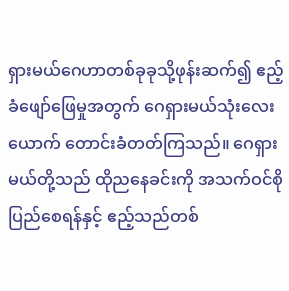ရှားမယ်ဂေဟာတစ်ခုခုသို့ဖုန်းဆက်၍ ဧည့်ခံဖျော်ဖြေမှုအတွက် ဂေရှားမယ်သုံးလေးယောက် တောင်းခံတတ်ကြသည်။ ဂေရှားမယ်တို့သည် ထိုညနေခင်းကို အသက်ဝင်စိုပြည်စေရန်နှင့် ဧည့်သည်တစ်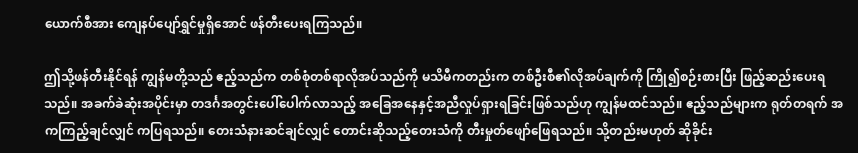ယောက်စီအား ကျေနပ်ပျော်ရွှင်မှုရှိအောင် ဖန်တီးပေးရကြသည်။

ဤသို့ဖန်တီးနိုင်ရန် ကျွန်မတို့သည် ဧည့်သည်က တစ်စုံတစ်ရာလိုအပ်သည်ကို မသိမီကတည်းက တစ်ဦးစီ၏လိုအပ်ချက်ကို ကြို၍စဉ်းစားပြီး ဖြည့်ဆည်းပေးရသည်။ အခက်ခဲဆုံးအပိုင်းမှာ တဒင်္ဂအတွင်းပေါ်ပေါက်လာသည့် အခြေအနေနှင့်အညီလှုပ်ရှားရခြင်းဖြစ်သည်ဟု ကျွန်မထင်သည်။ ဧည့်သည်များက ရုတ်တရက် အကကြည့်ချင်လျှင် ကပြရသည်။ တေးသံနားဆင်ချင်လျှင် တောင်းဆိုသည့်တေးသံကို တီးမှုတ်ဖျော်ဖြေရသည်။ သို့တည်းမဟုတ် ဆိုခိုင်း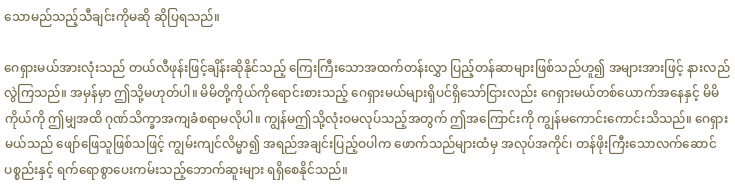သောမည်သည့်သီချင်းကိုမဆို ဆိုပြရသည်။

ဂေရှားမယ်အားလုံးသည် တယ်လီဖုန်းဖြင့်ချိန်းဆိုနိုင်သည့် ကြေးကြီးသောအထက်တန်းလွှာ ပြည့်တန်ဆာများဖြစ်သည်ဟူ၍ အများအားဖြင့် နားလည်လွဲကြသည်။ အမှန်မှာ ဤသို့မဟုတ်ပါ။ မိမိတို့ကိုယ်ကိုရောင်းစားသည့် ဂေရှားမယ်များရှိပင်ရှိသော်ငြားလည်း ဂေရှားမယ်တစ်ယောက်အနေနှင့် မိမိကိုယ်ကို ဤမျှအထိ ဂုဏ်သိက္ခာအကျခံစရာမလိုပါ။ ကျွန်မဤသို့လုံးဝမလုပ်သည့်အတွက် ဤအကြောင်းကို ကျွန်မကောင်းကောင်းသိသည်။ ဂေရှားမယ်သည် ဖျော်ဖြေသူဖြစ်သဖြင့် ကျွမ်းကျင်လိမ္မာ၍ အရည်အချင်းပြည့်ဝပါက ဖောက်သည်များထံမှ အလုပ်အကိုင်၊ တန်ဖိုးကြီးသောလက်ဆောင်ပစ္စည်းနှင့် ရက်ရောစွာပေးကမ်းသည့်ဘောက်ဆူးများ ရရှိစေနိုင်သည်။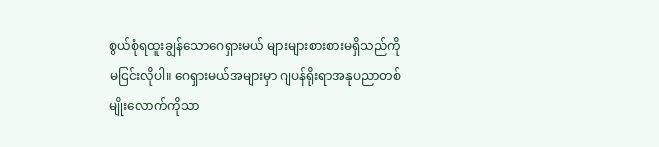စွယ်စုံရထူးချွန်သောဂေရှားမယ် များများစားစားမရှိသည်ကို မငြင်းလိုပါ။ ဂေရှားမယ်အများမှာ ဂျပန်ရိုးရာအနုပညာတစ်မျိုးလောက်ကိုသာ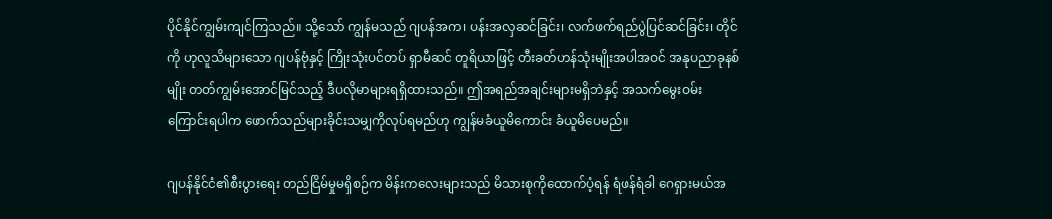ပိုင်နိုင်ကျွမ်းကျင်ကြသည်။ သို့သော် ကျွန်မသည် ဂျပန်အက၊ ပန်းအလှဆင်ခြင်း၊ လက်ဖက်ရည်ပွဲပြင်ဆင်ခြင်း၊ တိုင်ကို ဟုလူသိများသော ဂျပန်ဗုံနှင့် ကြိုးသုံးပင်တပ် ရှာမီဆင် တူရိယာဖြင့် တီးခတ်ဟန်သုံးမျိုးအပါအဝင် အနုပညာခုနစ်မျိုး တတ်ကျွမ်းအောင်မြင်သည့် ဒီပလိုမာများရရှိထားသည်။ ဤအရည်အချင်းများမရှိဘဲနှင့် အသက်မွေးဝမ်းကြောင်းရပါက ဖောက်သည်များခိုင်းသမျှကိုလုပ်ရမည်ဟု ကျွန်မခံယူမိကောင်း ခံယူမိပေမည်။

ဂျပန်နိုင်ငံ၏စီးပွားရေး တည်ငြိမ်မှုမရှိစဉ်က မိန်းကလေးများသည် မိသားစုကိုထောက်ပံ့ရန် ရံဖန်ရံခါ ဂေရှားမယ်အ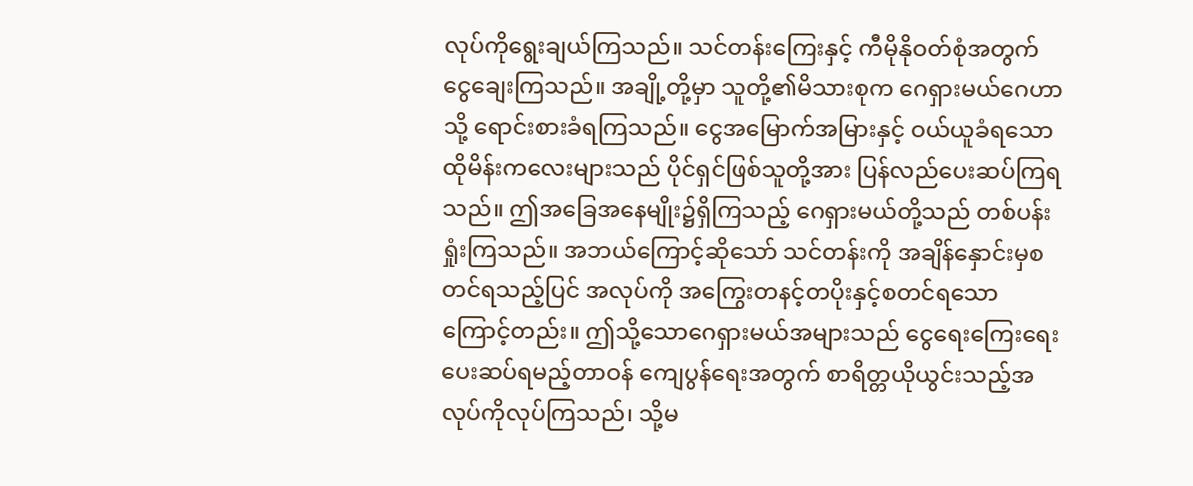လုပ်ကိုရွေးချယ်ကြသည်။ သင်တန်းကြေးနှင့် ကီမိုနိုဝတ်စုံအတွက် ငွေချေးကြသည်။ အချို့တို့မှာ သူတို့၏မိသားစုက ဂေရှားမယ်ဂေဟာသို့ ရောင်းစားခံရကြသည်။ ငွေအမြောက်အမြားနှင့် ဝယ်ယူခံရသောထိုမိန်းကလေးများသည် ပိုင်ရှင်ဖြစ်သူတို့အား ပြန်လည်ပေးဆပ်ကြရသည်။ ဤအခြေအနေမျိုး၌ရှိကြသည့် ဂေရှားမယ်တို့သည် တစ်ပန်းရှုံးကြသည်။ အဘယ်ကြောင့်ဆိုသော် သင်တန်းကို အချိန်နှောင်းမှစတင်ရသည့်ပြင် အလုပ်ကို အကြွေးတနင့်တပိုးနှင့်စတင်ရသောကြောင့်တည်း။ ဤသို့သောဂေရှားမယ်အများသည် ငွေရေးကြေးရေးပေးဆပ်ရမည့်တာဝန် ကျေပွန်ရေးအတွက် စာရိတ္တယိုယွင်းသည့်အလုပ်ကိုလုပ်ကြသည်၊ သို့မ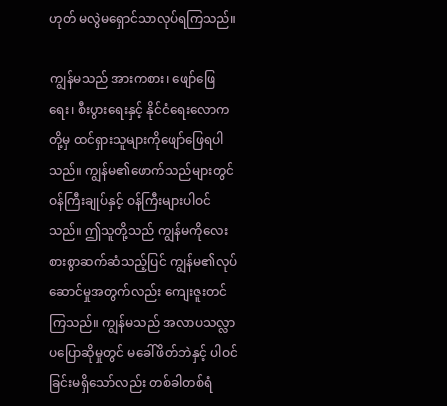ဟုတ် မလွဲမရှောင်သာလုပ်ရကြသည်။

ကျွန်မသည် အားကစား၊ ဖျော်ဖြေရေး၊ စီးပွားရေးနှင့် နိုင်ငံရေးလောကတို့မှ ထင်ရှားသူများကိုဖျော်ဖြေရပါသည်။ ကျွန်မ၏ဖောက်သည်များတွင် ဝန်ကြီးချုပ်နှင့် ဝန်ကြီးများပါဝင်သည်။ ဤသူတို့သည် ကျွန်မကိုလေးစားစွာဆက်ဆံသည့်ပြင် ကျွန်မ၏လုပ်ဆောင်မှုအတွက်လည်း ကျေးဇူးတင်ကြသည်။ ကျွန်မသည် အလာပသလ္လာပပြောဆိုမှုတွင် မခေါ်ဖိတ်ဘဲနှင့် ပါဝင်ခြင်းမရှိသော်လည်း တစ်ခါတစ်ရံ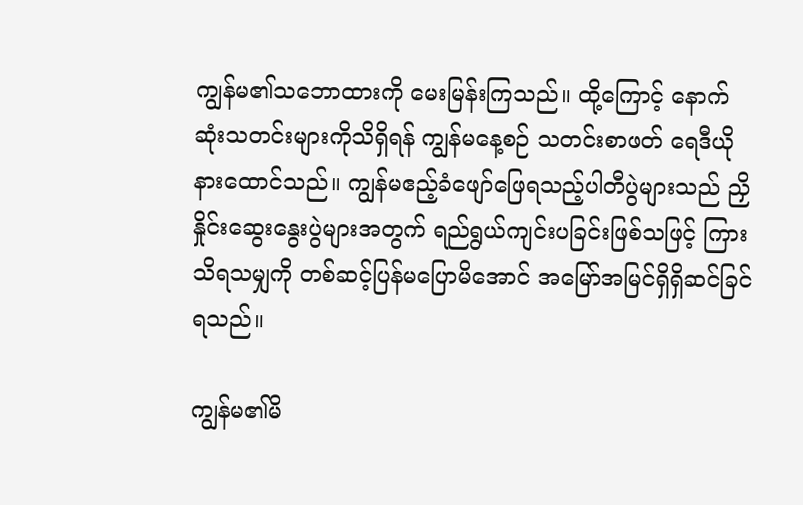ကျွန်မ၏သဘောထားကို မေးမြန်းကြသည်။ ထို့ကြောင့် နောက်ဆုံးသတင်းများကိုသိရှိရန် ကျွန်မနေ့စဉ် သတင်းစာဖတ် ရေဒီယိုနားထောင်သည်။ ကျွန်မဧည့်ခံဖျော်ဖြေရသည့်ပါတီပွဲများသည် ညှိနှိုင်းဆွေးနွေးပွဲများအတွက် ရည်ရွယ်ကျင်းပခြင်းဖြစ်သဖြင့် ကြားသိရသမျှကို တစ်ဆင့်ပြန်မပြောမိအောင် အမြော်အမြင်ရှိရှိဆင်ခြင်ရသည်။

ကျွန်မ၏မိ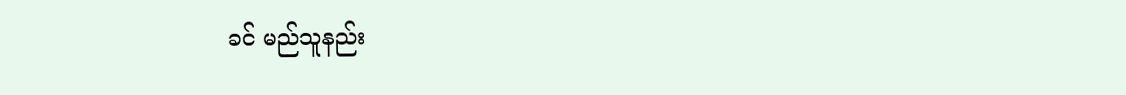ခင် မည်သူနည်း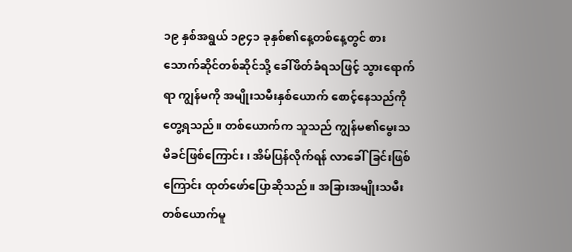၁၉ နှစ်အရွယ် ၁၉၄၁ ခုနှစ်၏နေ့တစ်နေ့တွင် စားသောက်ဆိုင်တစ်ဆိုင်သို့ ခေါ်ဖိတ်ခံရသဖြင့် သွားရောက်ရာ ကျွန်မကို အမျိုးသမီးနှစ်ယောက် စောင့်နေသည်ကိုတွေ့ရသည်။ တစ်ယောက်က သူသည် ကျွန်မ၏မွေးသမိခင်ဖြစ်ကြောင်း၊ အိမ်ပြန်လိုက်ရန် လာခေါ်ခြင်းဖြစ်ကြောင်း ထုတ်ဖော်ပြောဆိုသည်။ အခြားအမျိုးသမီးတစ်ယောက်မူ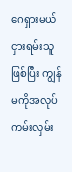ဂေရှားမယ်ငှားရမ်းသူဖြစ်ပြီး ကျွန်မကိုအလုပ်ကမ်းလှမ်း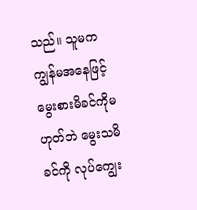သည်။ သူမက ကျွန်မအနေဖြင့် မွေးစားမိခင်ကိုမဟုတ်ဘဲ မွေးသမိခင်ကို လုပ်ကျွေး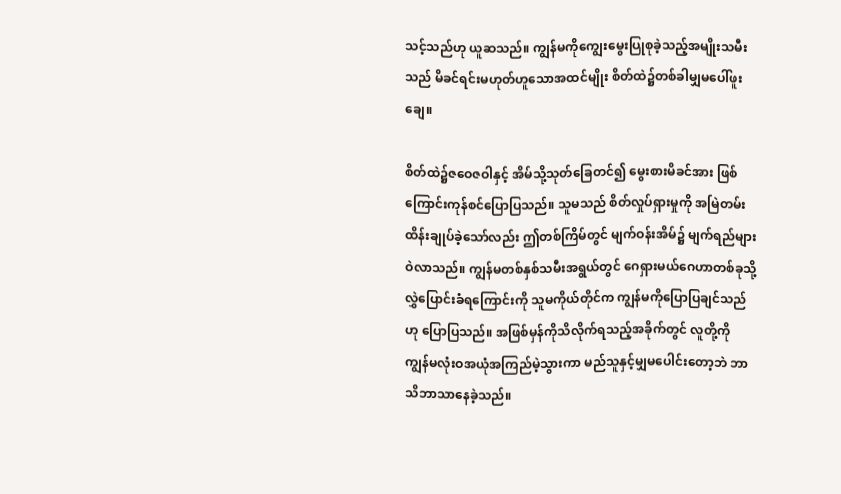သင့်သည်ဟု ယူဆသည်။ ကျွန်မကိုကျွေးမွေးပြုစုခဲ့သည့်အမျိုးသမီးသည် မိခင်ရင်းမဟုတ်ဟူသောအထင်မျိုး စိတ်ထဲ၌တစ်ခါမျှမပေါ်ဖူးချေ။

စိတ်ထဲ၌ဇဝေဇဝါနှင့် အိမ်သို့သုတ်ခြေတင်၍ မွေးစားမိခင်အား ဖြစ်ကြောင်းကုန်စင်ပြောပြသည်။ သူမသည် စိတ်လှုပ်ရှားမှုကို အမြဲတမ်းထိန်းချုပ်ခဲ့သော်လည်း ဤတစ်ကြိမ်တွင် မျက်ဝန်းအိမ်၌ မျက်ရည်များဝဲလာသည်။ ကျွန်မတစ်နှစ်သမီးအရွယ်တွင် ဂေရှားမယ်ဂေဟာတစ်ခုသို့ လွှဲပြောင်းခံရကြောင်းကို သူမကိုယ်တိုင်က ကျွန်မကိုပြောပြချင်သည်ဟု ပြောပြသည်။ အဖြစ်မှန်ကိုသိလိုက်ရသည့်အခိုက်တွင် လူတို့ကို ကျွန်မလုံးဝအယုံအကြည်မဲ့သွားကာ မည်သူနှင့်မျှမပေါင်းတော့ဘဲ ဘာသိဘာသာနေခဲ့သည်။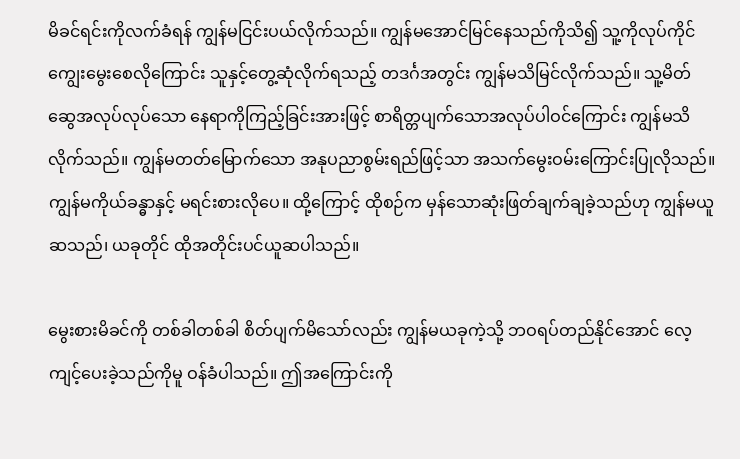မိခင်ရင်းကိုလက်ခံရန် ကျွန်မငြင်းပယ်လိုက်သည်။ ကျွန်မအောင်မြင်နေသည်ကိုသိ၍ သူ့ကိုလုပ်ကိုင်ကျွေးမွေးစေလိုကြောင်း သူနှင့်တွေ့ဆုံလိုက်ရသည့် တဒင်္ဂအတွင်း ကျွန်မသိမြင်လိုက်သည်။ သူ့မိတ်ဆွေအလုပ်လုပ်သော နေရာကိုကြည့်ခြင်းအားဖြင့် စာရိတ္တပျက်သောအလုပ်ပါဝင်ကြောင်း ကျွန်မသိလိုက်သည်။ ကျွန်မတတ်မြောက်သော အနုပညာစွမ်းရည်ဖြင့်သာ အသက်မွေးဝမ်းကြောင်းပြုလိုသည်။ ကျွန်မကိုယ်ခန္ဓာနှင့် မရင်းစားလိုပေ။ ထို့ကြောင့် ထိုစဉ်က မှန်သောဆုံးဖြတ်ချက်ချခဲ့သည်ဟု ကျွန်မယူဆသည်၊ ယခုတိုင် ထိုအတိုင်းပင်ယူဆပါသည်။

မွေးစားမိခင်ကို တစ်ခါတစ်ခါ စိတ်ပျက်မိသော်လည်း ကျွန်မယခုကဲ့သို့ ဘဝရပ်တည်နိုင်အောင် လေ့ကျင့်ပေးခဲ့သည်ကိုမူ ဝန်ခံပါသည်။ ဤအကြောင်းကို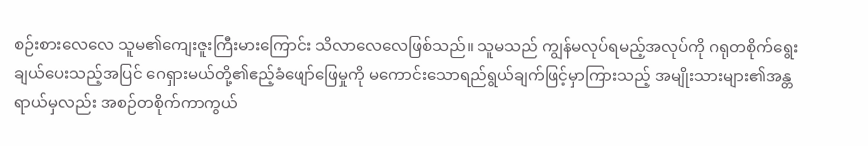စဉ်းစားလေလေ သူမ၏ကျေးဇူးကြီးမားကြောင်း သိလာလေလေဖြစ်သည်။ သူမသည် ကျွန်မလုပ်ရမည့်အလုပ်ကို ဂရုတစိုက်ရွေးချယ်ပေးသည့်အပြင် ဂေရှားမယ်တို့၏ဧည့်ခံဖျော်ဖြေမှုကို မကောင်းသောရည်ရွယ်ချက်ဖြင့်မှာကြားသည့် အမျိုးသားများ၏အန္တရာယ်မှလည်း အစဉ်တစိုက်ကာကွယ်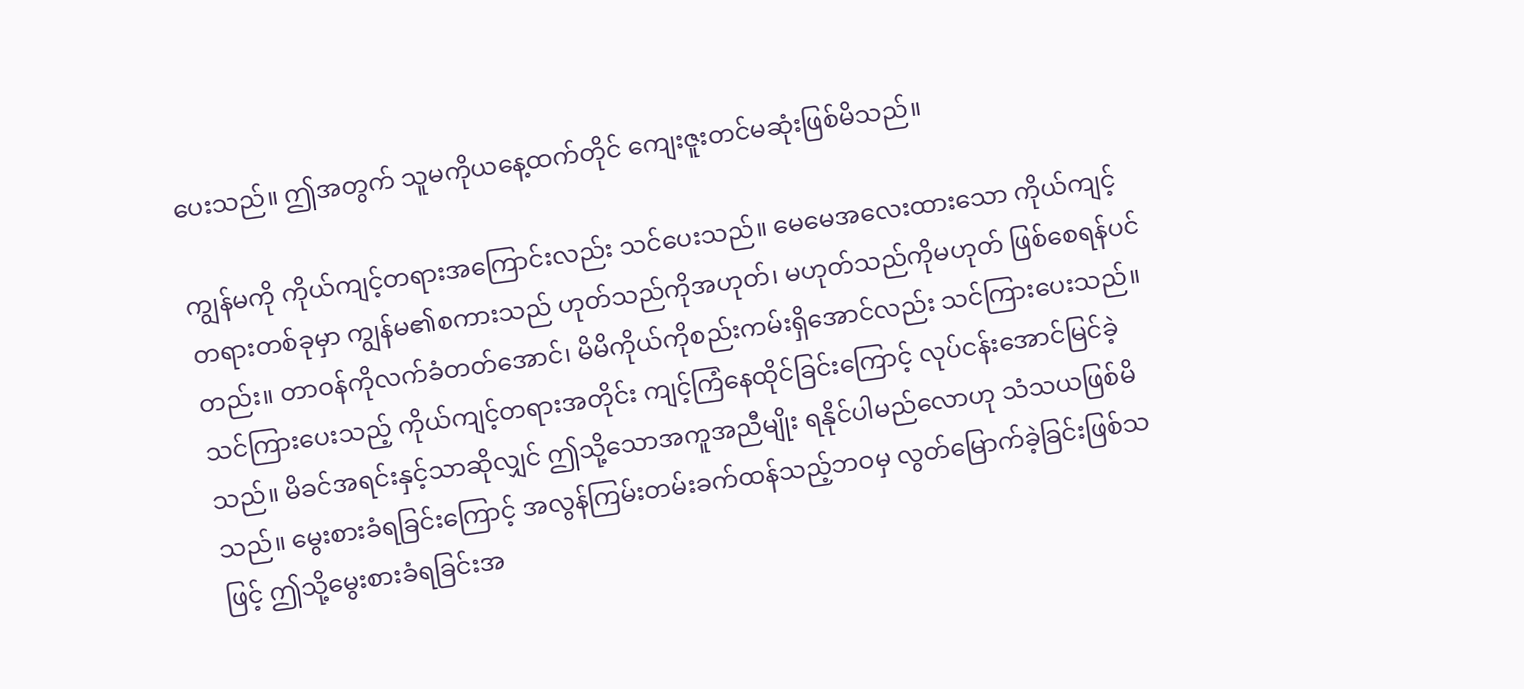ပေးသည်။ ဤအတွက် သူမကိုယနေ့ထက်တိုင် ကျေးဇူးတင်မဆုံးဖြစ်မိသည်။

ကျွန်မကို ကိုယ်ကျင့်တရားအကြောင်းလည်း သင်ပေးသည်။ မေမေအလေးထားသော ကိုယ်ကျင့်တရားတစ်ခုမှာ ကျွန်မ၏စကားသည် ဟုတ်သည်ကိုအဟုတ်၊ မဟုတ်သည်ကိုမဟုတ် ဖြစ်စေရန်ပင်တည်း။ တာဝန်ကိုလက်ခံတတ်အောင်၊ မိမိကိုယ်ကိုစည်းကမ်းရှိအောင်လည်း သင်ကြားပေးသည်။ သင်ကြားပေးသည့် ကိုယ်ကျင့်တရားအတိုင်း ကျင့်ကြံနေထိုင်ခြင်းကြောင့် လုပ်ငန်းအောင်မြင်ခဲ့သည်။ မိခင်အရင်းနှင့်သာဆိုလျှင် ဤသို့သောအကူအညီမျိုး ရနိုင်ပါမည်လောဟု သံသယဖြစ်မိသည်။ မွေးစားခံရခြင်းကြောင့် အလွန်ကြမ်းတမ်းခက်ထန်သည့်ဘဝမှ လွတ်မြောက်ခဲ့ခြင်းဖြစ်သဖြင့် ဤသို့မွေးစားခံရခြင်းအ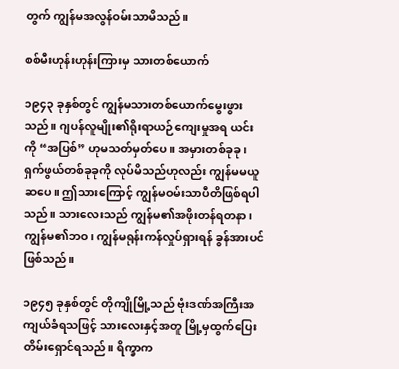တွက် ကျွန်မအလွန်ဝမ်းသာမိသည်။

စစ်မီးဟုန်းဟုန်းကြားမှ သားတစ်ယောက်

၁၉၄၃ ခုနှစ်တွင် ကျွန်မသားတစ်ယောက်မွေးဖွားသည်။ ဂျပန်လူမျိုး၏ရိုးရာယဉ်ကျေးမှုအရ ယင်းကို “အပြစ်” ဟုမသတ်မှတ်ပေ။ အမှားတစ်ခုခု၊ ရှက်ဖွယ်တစ်ခုခုကို လုပ်မိသည်ဟုလည်း ကျွန်မမယူဆပေ။ ဤသားကြောင့် ကျွန်မဝမ်းသာပီတိဖြစ်ရပါသည်။ သားလေးသည် ကျွန်မ၏အဖိုးတန်ရတနာ၊ ကျွန်မ၏ဘဝ၊ ကျွန်မရုန်းကန်လှုပ်ရှားရန် ခွန်အားပင်ဖြစ်သည်။

၁၉၄၅ ခုနှစ်တွင် တိုကျိုမြို့သည် ဗုံးဒဏ်အကြီးအကျယ်ခံရသဖြင့် သားလေးနှင့်အတူ မြို့မှထွက်ပြေးတိမ်းရှောင်ရသည်။ ရိက္ခာက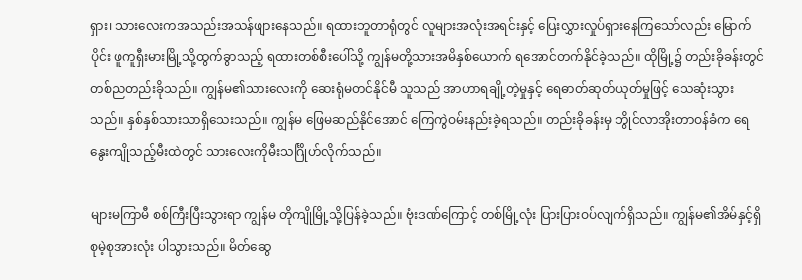ရှား၊ သားလေးကအသည်းအသန်ဖျားနေသည်။ ရထားဘူတာရုံတွင် လူများအလုံးအရင်းနှင့် ပြေးလွှားလှုပ်ရှားနေကြသော်လည်း မြောက်ပိုင်း ဖူကူရှီးမားမြို့သို့ထွက်ခွာသည့် ရထားတစ်စီးပေါ်သို့ ကျွန်မတို့သားအမိနှစ်ယောက် ရအောင်တက်နိုင်ခဲ့သည်။ ထိုမြို့၌ တည်းခိုခန်းတွင် တစ်ညတည်းခိုသည်။ ကျွန်မ၏သားလေးကို ဆေးရုံမတင်နိုင်မီ သူသည် အာဟာရချို့တဲ့မှုနှင့် ရေဓာတ်ဆုတ်ယုတ်မှုဖြင့် သေဆုံးသွားသည်။ နှစ်နှစ်သားသာရှိသေးသည်။ ကျွန်မ ဖြေမဆည်နိုင်အောင် ကြေကွဲဝမ်းနည်းခဲ့ရသည်။ တည်းခိုခန်းမှ ဘွိုင်လာအိုးတာဝန်ခံက ရေနွေးကျိုသည့်မီးထဲတွင် သားလေးကိုမီးသင်္ဂြိုဟ်လိုက်သည်။

များမကြာမီ စစ်ကြီးပြီးသွားရာ ကျွန်မ တိုကျိုမြို့သို့ပြန်ခဲ့သည်။ ဗုံးဒဏ်ကြောင့် တစ်မြို့လုံး ပြားပြားဝပ်လျက်ရှိသည်။ ကျွန်မ၏အိမ်နှင့်ရှိစုမဲ့စုအားလုံး ပါသွားသည်။ မိတ်ဆွေ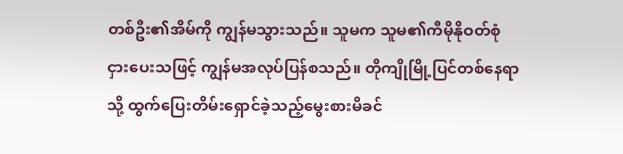တစ်ဦး၏အိမ်ကို ကျွန်မသွားသည်။ သူမက သူမ၏ကီမိုနိုဝတ်စုံငှားပေးသဖြင့် ကျွန်မအလုပ်ပြန်စသည်။ တိုကျိုမြို့ပြင်တစ်နေရာသို့ ထွက်ပြေးတိမ်းရှောင်ခဲ့သည့်မွေးစားမိခင်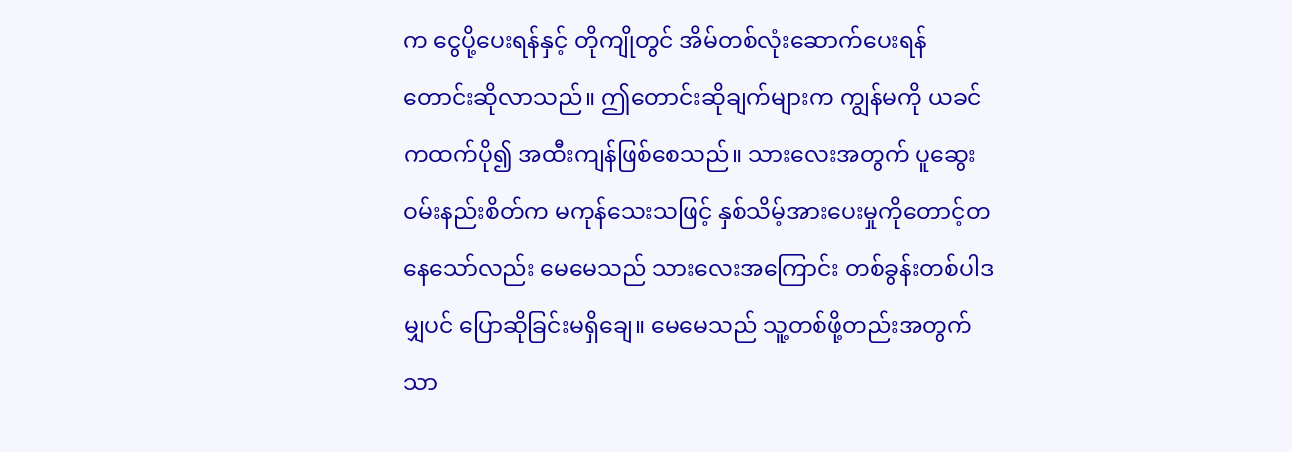က ငွေပို့ပေးရန်နှင့် တိုကျိုတွင် အိမ်တစ်လုံးဆောက်ပေးရန် တောင်းဆိုလာသည်။ ဤတောင်းဆိုချက်များက ကျွန်မကို ယခင်ကထက်ပို၍ အထီးကျန်ဖြစ်စေသည်။ သားလေးအတွက် ပူဆွေးဝမ်းနည်းစိတ်က မကုန်သေးသဖြင့် နှစ်သိမ့်အားပေးမှုကိုတောင့်တနေသော်လည်း မေမေသည် သားလေးအကြောင်း တစ်ခွန်းတစ်ပါဒမျှပင် ပြောဆိုခြင်းမရှိချေ။ မေမေသည် သူ့တစ်ဖို့တည်းအတွက်သာ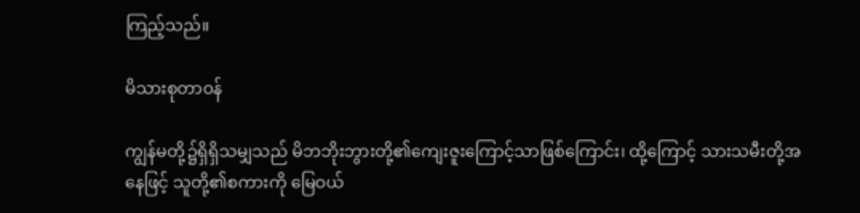ကြည့်သည်။

မိသားစုတာဝန်

ကျွန်မတို့၌ရှိရှိသမျှသည် မိဘဘိုးဘွားတို့၏ကျေးဇူးကြောင့်သာဖြစ်ကြောင်း၊ ထို့ကြောင့် သားသမီးတို့အနေဖြင့် သူတို့၏စကားကို မြေဝယ်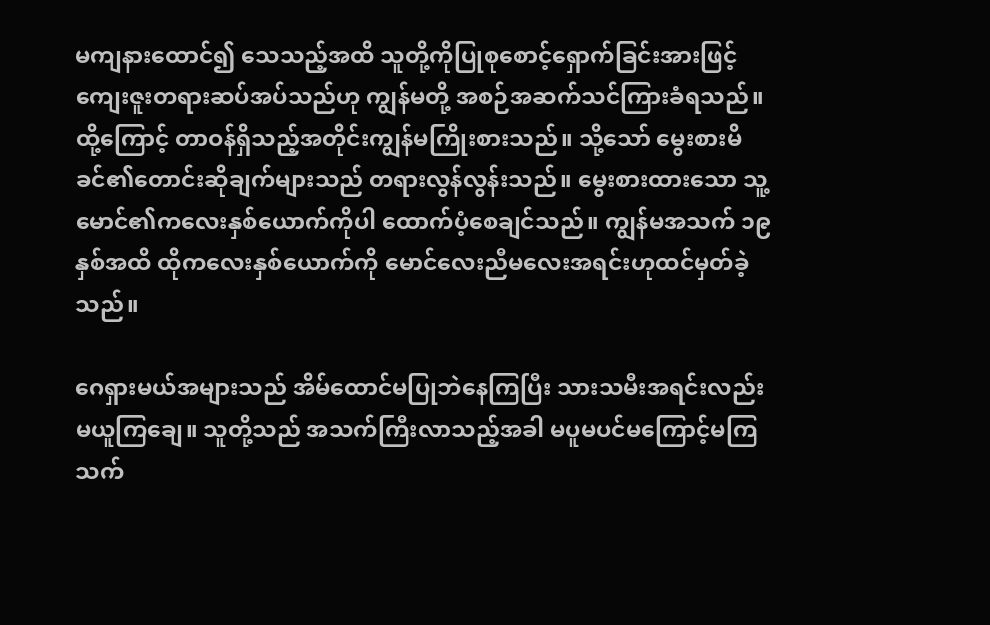မကျနားထောင်၍ သေသည့်အထိ သူတို့ကိုပြုစုစောင့်ရှောက်ခြင်းအားဖြင့် ကျေးဇူးတရားဆပ်အပ်သည်ဟု ကျွန်မတို့ အစဉ်အဆက်သင်ကြားခံရသည်။ ထို့ကြောင့် တာဝန်ရှိသည့်အတိုင်းကျွန်မကြိုးစားသည်။ သို့သော် မွေးစားမိခင်၏တောင်းဆိုချက်များသည် တရားလွန်လွန်းသည်။ မွေးစားထားသော သူ့မောင်၏ကလေးနှစ်ယောက်ကိုပါ ထောက်ပံ့စေချင်သည်။ ကျွန်မအသက် ၁၉ နှစ်အထိ ထိုကလေးနှစ်ယောက်ကို မောင်လေးညီမလေးအရင်းဟုထင်မှတ်ခဲ့သည်။

ဂေရှားမယ်အများသည် အိမ်ထောင်မပြုဘဲနေကြပြီး သားသမီးအရင်းလည်းမယူကြချေ။ သူတို့သည် အသက်ကြီးလာသည့်အခါ မပူမပင်မကြောင့်မကြ သက်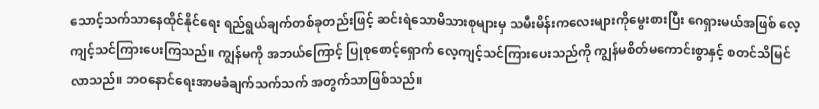သောင့်သက်သာနေထိုင်နိုင်ရေး ရည်ရွယ်ချက်တစ်ခုတည်းဖြင့် ဆင်းရဲသောမိသားစုများမှ သမီးမိန်းကလေးများကိုမွေးစားပြီး ဂေရှားမယ်အဖြစ် လေ့ကျင့်သင်ကြားပေးကြသည်။ ကျွန်မကို အဘယ်ကြောင့် ပြုစုစောင့်ရှောက် လေ့ကျင့်သင်ကြားပေးသည်ကို ကျွန်မစိတ်မကောင်းစွာနှင့် စတင်သိမြင်လာသည်။ ဘဝနောင်ရေးအာမခံချက်သက်သက် အတွက်သာဖြစ်သည်။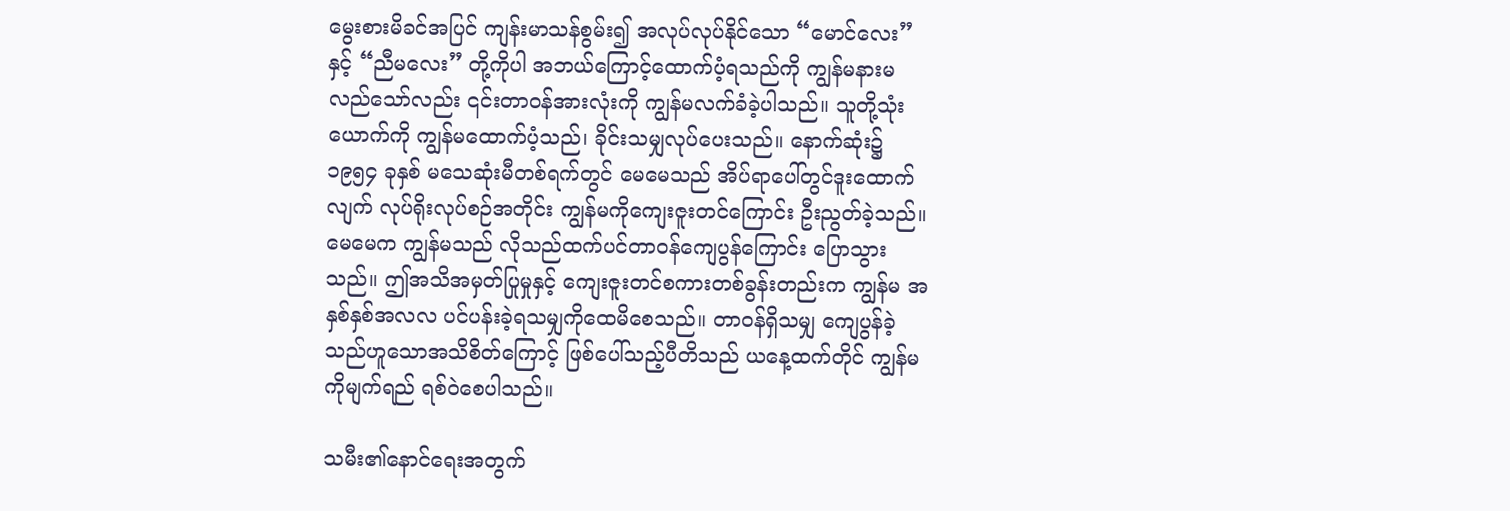မွေးစားမိခင်အပြင် ကျန်းမာသန်စွမ်း၍ အလုပ်လုပ်နိုင်သော “မောင်လေး” နှင့် “ညီမလေး” တို့ကိုပါ အဘယ်ကြောင့်ထောက်ပံ့ရသည်ကို ကျွန်မနားမလည်သော်လည်း ၎င်းတာဝန်အားလုံးကို ကျွန်မလက်ခံခဲ့ပါသည်။ သူတို့သုံးယောက်ကို ကျွန်မထောက်ပံ့သည်၊ ခိုင်းသမျှလုပ်ပေးသည်။ နောက်ဆုံး၌ ၁၉၅၄ ခုနှစ် မသေဆုံးမီတစ်ရက်တွင် မေမေသည် အိပ်ရာပေါ်တွင်ဒူးထောက်လျက် လုပ်ရိုးလုပ်စဉ်အတိုင်း ကျွန်မကိုကျေးဇူးတင်ကြောင်း ဦးညွတ်ခဲ့သည်။ မေမေက ကျွန်မသည် လိုသည်ထက်ပင်တာဝန်ကျေပွန်ကြောင်း ပြောသွားသည်။ ဤအသိအမှတ်ပြုမှုနှင့် ကျေးဇူးတင်စကားတစ်ခွန်းတည်းက ကျွန်မ အနှစ်နှစ်အလလ ပင်ပန်းခဲ့ရသမျှကိုထေမိစေသည်။ တာဝန်ရှိသမျှ ကျေပွန်ခဲ့သည်ဟူသောအသိစိတ်ကြောင့် ဖြစ်ပေါ်သည့်ပီတိသည် ယနေ့ထက်တိုင် ကျွန်မကိုမျက်ရည် ရစ်ဝဲစေပါသည်။

သမီး၏နောင်ရေးအတွက်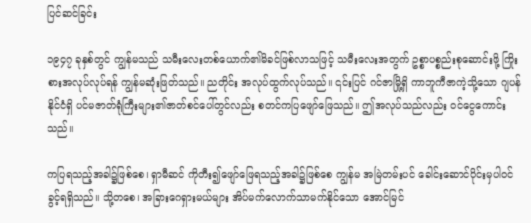ပြင်ဆင်ခြင်း

၁၉၄၇ ခုနှစ်တွင် ကျွန်မသည် သမီးလေးတစ်ယောက်၏မိခင်ဖြစ်လာသဖြင့် သမီးလေးအတွက် ဥစ္စာပစ္စည်းစုဆောင်းဖို့ ကြိုးစားအလုပ်လုပ်ရန် ကျွန်မဆုံးဖြတ်သည်။ ညတိုင်း အလုပ်ထွက်လုပ်သည်။ ၎င်းပြင် ဂင်ဇာမြို့ရှိ ကာဘူကီဇာကဲ့သို့သော ဂျပန်နိုင်ငံရှိ ပင်မဇာတ်ရုံကြီးများ၏ဇာတ်စင်ပေါ်တွင်လည်း စတင်ကပြဖျော်ဖြေသည်။ ဤအလုပ်သည်လည်း ဝင်ငွေကောင်းသည်။

ကပြရသည့်အခါ၌ဖြစ်စေ၊ ရှာမီဆင် ကိုတီး၍ဖျော်ဖြေရသည့်အခါ၌ဖြစ်စေ ကျွန်မ အမြဲတမ်းပင် ခေါင်းဆောင်ပိုင်းမှပါဝင်ခွင့်ရရှိသည်။ သို့တစေ၊ အခြားဂေရှားမယ်များ အိပ်မက်လောက်သာမက်နိုင်သော အောင်မြင်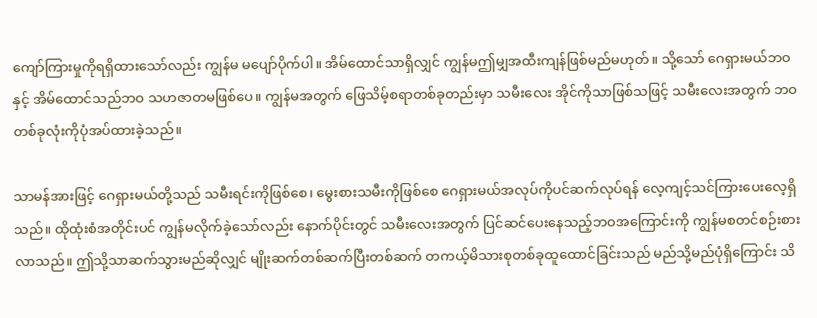ကျော်ကြားမှုကိုရရှိထားသော်လည်း ကျွန်မ မပျော်ပိုက်ပါ။ အိမ်ထောင်သာရှိလျှင် ကျွန်မဤမျှအထီးကျန်ဖြစ်မည်မဟုတ်။ သို့သော် ဂေရှားမယ်ဘဝနှင့် အိမ်ထောင်သည်ဘဝ သဟဇာတမဖြစ်ပေ။ ကျွန်မအတွက် ဖြေသိမ့်စရာတစ်ခုတည်းမှာ သမီးလေး အိုင်ကိုသာဖြစ်သဖြင့် သမီးလေးအတွက် ဘဝတစ်ခုလုံးကိုပုံအပ်ထားခဲ့သည်။

သာမန်အားဖြင့် ဂေရှားမယ်တို့သည် သမီးရင်းကိုဖြစ်စေ၊ မွေးစားသမီးကိုဖြစ်စေ ဂေရှားမယ်အလုပ်ကိုပင်ဆက်လုပ်ရန် လေ့ကျင့်သင်ကြားပေးလေ့ရှိသည်။ ထိုထုံးစံအတိုင်းပင် ကျွန်မလိုက်ခဲ့သော်လည်း နောက်ပိုင်းတွင် သမီးလေးအတွက် ပြင်ဆင်ပေးနေသည့်ဘဝအကြောင်းကို ကျွန်မစတင်စဉ်းစားလာသည်။ ဤသို့သာဆက်သွားမည်ဆိုလျှင် မျိုးဆက်တစ်ဆက်ပြီးတစ်ဆက် တကယ့်မိသားစုတစ်ခုထူထောင်ခြင်းသည် မည်သို့မည်ပုံရှိကြောင်း သိ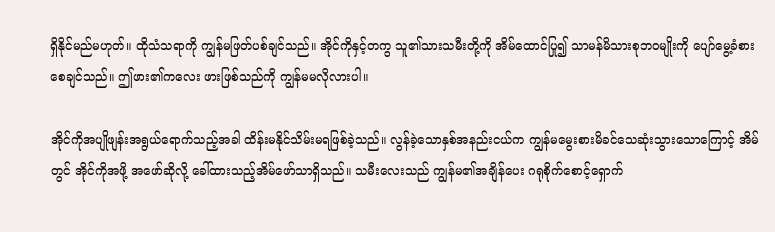ရှိနိုင်မည်မဟုတ်။ ထိုသံသရာကို ကျွန်မဖြတ်ပစ်ချင်သည်။ အိုင်ကိုနှင့်တကွ သူ၏သားသမီးတို့ကို အိမ်ထောင်ပြု၍ သာမန်မိသားစုဘဝမျိုးကို ပျော်မွေ့ခံစားစေချင်သည်။ ဤဖား၏ကလေး ဖားဖြစ်သည်ကို ကျွန်မမလိုလားပါ။

အိုင်ကိုအပျိုဖျန်းအရွယ်ရောက်သည့်အခါ ထိန်းမနိုင်သိမ်းမရဖြစ်ခဲ့သည်။ လွန်ခဲ့သောနှစ်အနည်းငယ်က ကျွန်မမွေးစားမိခင်သေဆုံးသွားသောကြောင့် အိမ်တွင် အိုင်ကိုအဖို့ အဖော်ဆိုလို့ ခေါ်ထားသည့်အိမ်ဖော်သာရှိသည်။ သမီးလေးသည် ကျွန်မ၏အချိန်ပေး ဂရုစိုက်စောင့်ရှောက်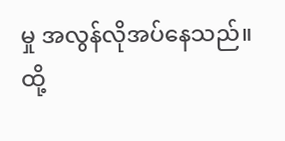မှု အလွန်လိုအပ်နေသည်။ ထို့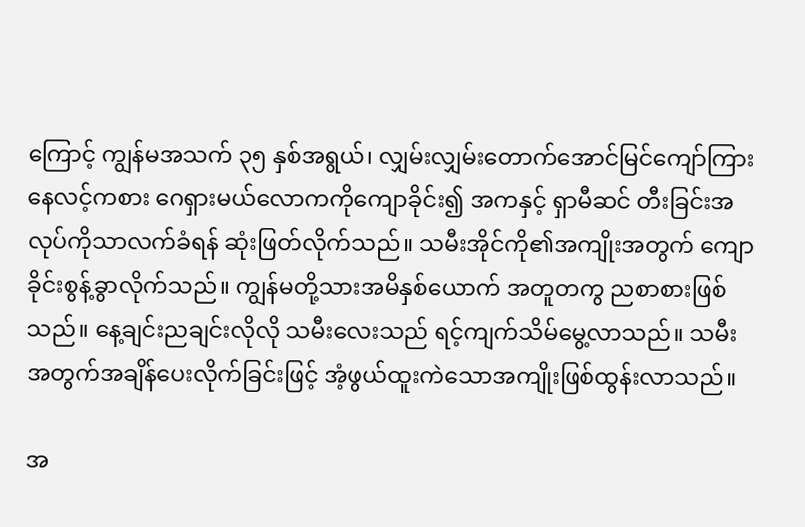ကြောင့် ကျွန်မအသက် ၃၅ နှစ်အရွယ်၊ လျှမ်းလျှမ်းတောက်အောင်မြင်ကျော်ကြားနေလင့်ကစား ဂေရှားမယ်လောကကိုကျောခိုင်း၍ အကနှင့် ရှာမီဆင် တီးခြင်းအလုပ်ကိုသာလက်ခံရန် ဆုံးဖြတ်လိုက်သည်။ သမီးအိုင်ကို၏အကျိုးအတွက် ကျောခိုင်းစွန့်ခွာလိုက်သည်။ ကျွန်မတို့သားအမိနှစ်ယောက် အတူတကွ ညစာစားဖြစ်သည်။ နေ့ချင်းညချင်းလိုလို သမီးလေးသည် ရင့်ကျက်သိမ်မွေ့လာသည်။ သမီးအတွက်အချိန်ပေးလိုက်ခြင်းဖြင့် အံ့ဖွယ်ထူးကဲသောအကျိုးဖြစ်ထွန်းလာသည်။

အ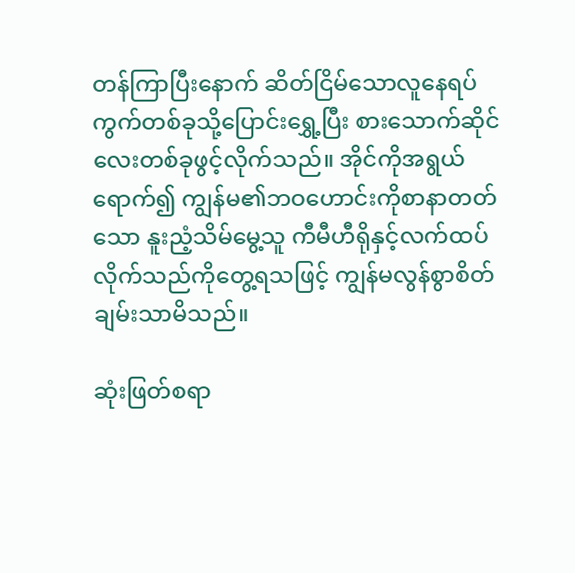တန်ကြာပြီးနောက် ဆိတ်ငြိမ်သောလူနေရပ်ကွက်တစ်ခုသို့ပြောင်းရွှေ့ပြီး စားသောက်ဆိုင်လေးတစ်ခုဖွင့်လိုက်သည်။ အိုင်ကိုအရွယ်ရောက်၍ ကျွန်မ၏ဘဝဟောင်းကိုစာနာတတ်သော နူးညံ့သိမ်မွေ့သူ ကီမီဟီရိုနှင့်လက်ထပ်လိုက်သည်ကိုတွေ့ရသဖြင့် ကျွန်မလွန်စွာစိတ်ချမ်းသာမိသည်။

ဆုံးဖြတ်စရာ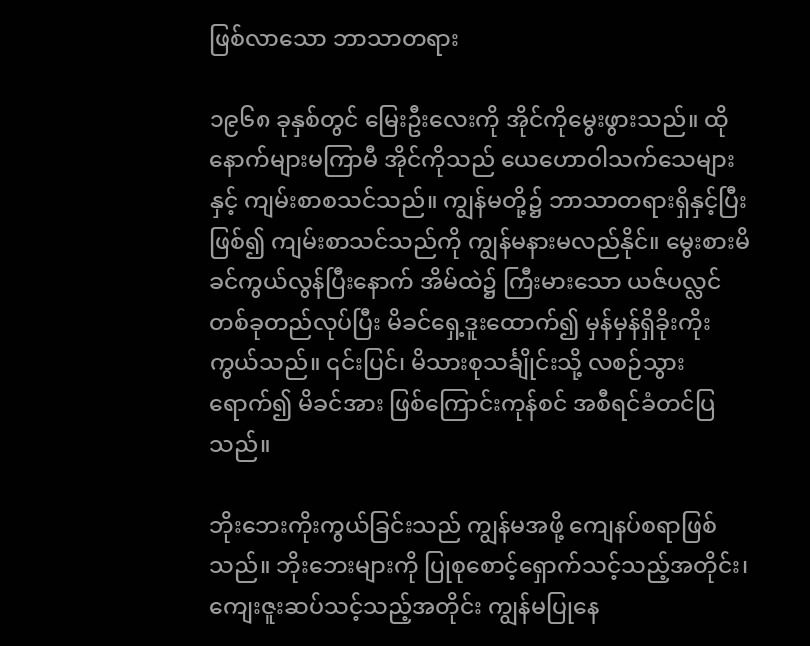ဖြစ်လာသော ဘာသာတရား

၁၉၆၈ ခုနှစ်တွင် မြေးဦးလေးကို အိုင်ကိုမွေးဖွားသည်။ ထိုနောက်များမကြာမီ အိုင်ကိုသည် ယေဟောဝါသက်သေများနှင့် ကျမ်းစာစသင်သည်။ ကျွန်မတို့၌ ဘာသာတရားရှိနှင့်ပြီးဖြစ်၍ ကျမ်းစာသင်သည်ကို ကျွန်မနားမလည်နိုင်။ မွေးစားမိခင်ကွယ်လွန်ပြီးနောက် အိမ်ထဲ၌ ကြီးမားသော ယဇ်ပလ္လင်တစ်ခုတည်လုပ်ပြီး မိခင်ရှေ့ဒူးထောက်၍ မှန်မှန်ရှိခိုးကိုးကွယ်သည်။ ၎င်းပြင်၊ မိသားစုသင်္ချိုင်းသို့ လစဉ်သွားရောက်၍ မိခင်အား ဖြစ်ကြောင်းကုန်စင် အစီရင်ခံတင်ပြသည်။

ဘိုးဘေးကိုးကွယ်ခြင်းသည် ကျွန်မအဖို့ ကျေနပ်စရာဖြစ်သည်။ ဘိုးဘေးများကို ပြုစုစောင့်ရှောက်သင့်သည့်အတိုင်း၊ ကျေးဇူးဆပ်သင့်သည့်အတိုင်း ကျွန်မပြုနေ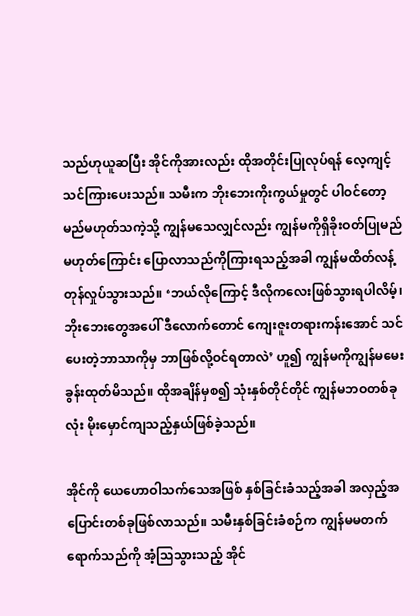သည်ဟုယူဆပြီး အိုင်ကိုအားလည်း ထိုအတိုင်းပြုလုပ်ရန် လေ့ကျင့်သင်ကြားပေးသည်။ သမီးက ဘိုးဘေးကိုးကွယ်မှုတွင် ပါဝင်တော့မည်မဟုတ်သကဲ့သို့ ကျွန်မသေလျှင်လည်း ကျွန်မကိုရှိခိုးဝတ်ပြုမည်မဟုတ်ကြောင်း ပြောလာသည်ကိုကြားရသည့်အခါ ကျွန်မထိတ်လန့်တုန်လှုပ်သွားသည်။ ‘ဘယ်လိုကြောင့် ဒီလိုကလေးဖြစ်သွားရပါလိမ့်၊ ဘိုးဘေးတွေအပေါ် ဒီလောက်တောင် ကျေးဇူးတရားကန်းအောင် သင်ပေးတဲ့ဘာသာကိုမှ ဘာဖြစ်လို့ဝင်ရတာလဲ’ ဟူ၍ ကျွန်မကိုကျွန်မမေးခွန်းထုတ်မိသည်။ ထိုအချိန်မှစ၍ သုံးနှစ်တိုင်တိုင် ကျွန်မဘဝတစ်ခုလုံး မိုးမှောင်ကျသည့်နှယ်ဖြစ်ခဲ့သည်။

အိုင်ကို ယေဟောဝါသက်သေအဖြစ် နှစ်ခြင်းခံသည့်အခါ အလှည့်အပြောင်းတစ်ခုဖြစ်လာသည်။ သမီးနှစ်ခြင်းခံစဉ်က ကျွန်မမတက်ရောက်သည်ကို အံ့သြသွားသည့် အိုင်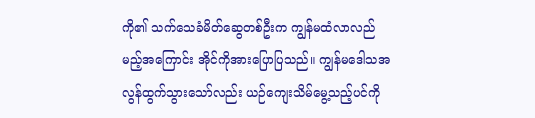ကို၏ သက်သေခံမိတ်ဆွေတစ်ဦးက ကျွန်မထံလာလည်မည့်အကြောင်း အိုင်ကိုအားပြောပြသည်။ ကျွန်မဒေါသအလွန်ထွက်သွားသော်လည်း ယဉ်ကျေးသိမ်မွေ့သည့်ပင်ကို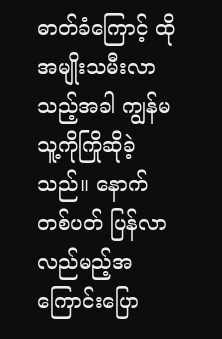ဓာတ်ခံကြောင့် ထိုအမျိုးသမီးလာသည့်အခါ ကျွန်မသူ့ကိုကြိုဆိုခဲ့သည်။ နောက်တစ်ပတ် ပြန်လာလည်မည့်အကြောင်းပြော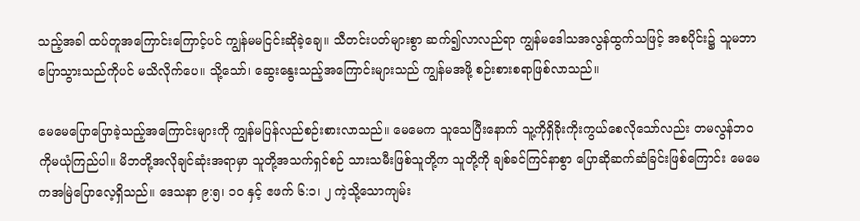သည့်အခါ ထပ်တူအကြောင်းကြောင့်ပင် ကျွန်မမငြင်းဆိုခဲ့ချေ။ သီတင်းပတ်များစွာ ဆက်၍လာလည်ရာ ကျွန်မဒေါသအလွန်ထွက်သဖြင့် အစပိုင်း၌ သူမဘာပြောသွားသည်ကိုပင် မသိလိုက်ပေ။ သို့သော်၊ ဆွေးနွေးသည့်အကြောင်းများသည် ကျွန်မအဖို့ စဉ်းစားစရာဖြစ်လာသည်။

မေမေပြောပြောခဲ့သည့်အကြောင်းများကို ကျွန်မပြန်လည်စဉ်းစားလာသည်။ မေမေက သူသေပြီးနောက် သူ့ကိုရှိခိုးကိုးကွယ်စေလိုသော်လည်း တမလွန်ဘဝကိုမယုံကြည်ပါ။ မိဘတို့အလိုချင်ဆုံးအရာမှာ သူတို့အသက်ရှင်စဉ် သားသမီးဖြစ်သူတို့က သူတို့ကို ချစ်ခင်ကြင်နာစွာ ပြောဆိုဆက်ဆံခြင်းဖြစ်ကြောင်း မေမေကအမြဲပြောလေ့ရှိသည်။ ဒေသနာ ၉:၅၊ ၁၀ နှင့် ဧဖက် ၆:၁၊ ၂ ကဲ့သို့သောကျမ်း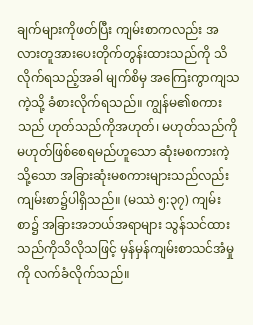ချက်များကိုဖတ်ပြီး ကျမ်းစာကလည်း အလားတူအားပေးတိုက်တွန်းထားသည်ကို သိလိုက်ရသည့်အခါ မျက်စိမှ အကြေးကွာကျသကဲ့သို့ ခံစားလိုက်ရသည်။ ကျွန်မ၏စကားသည် ဟုတ်သည်ကိုအဟုတ်၊ မဟုတ်သည်ကိုမဟုတ်ဖြစ်စေရမည်ဟူသော ဆုံးမစကားကဲ့သို့သော အခြားဆုံးမစကားများသည်လည်း ကျမ်းစာ၌ပါရှိသည်။ (မဿဲ ၅:၃၇) ကျမ်းစာ၌ အခြားအဘယ်အရာများ သွန်သင်ထားသည်ကိုသိလိုသဖြင့် မှန်မှန်ကျမ်းစာသင်အံမှုကို လက်ခံလိုက်သည်။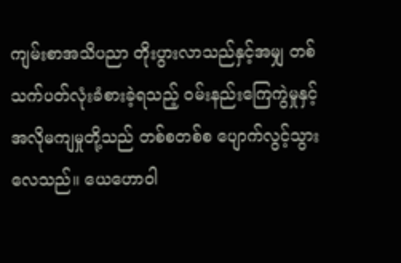ကျမ်းစာအသိပညာ တိုးပွားလာသည်နှင့်အမျှ တစ်သက်ပတ်လုံးခံစားခဲ့ရသည့် ဝမ်းနည်းကြေကွဲမှုနှင့် အလိုမကျမှုတို့သည် တစ်စတစ်စ ပျောက်လွင့်သွားလေသည်။ ယေဟောဝါ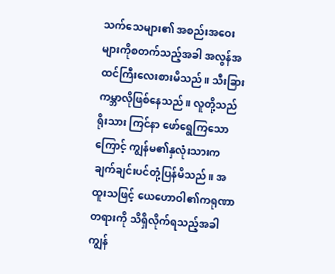သက်သေများ၏ အစည်းအဝေးများကိုစတက်သည့်အခါ အလွန်အထင်ကြီးလေးစားမိသည်။ သီးခြားကမ္ဘာလိုဖြစ်နေသည်။ လူတို့သည် ရိုးသား ကြင်နာ ဖော်ရွေကြသောကြောင့် ကျွန်မ၏နှလုံးသားက ချက်ချင်းပင်တုံ့ပြန်မိသည်။ အထူးသဖြင့် ယေဟောဝါ၏ကရုဏာတရားကို သိရှိလိုက်ရသည့်အခါ ကျွန်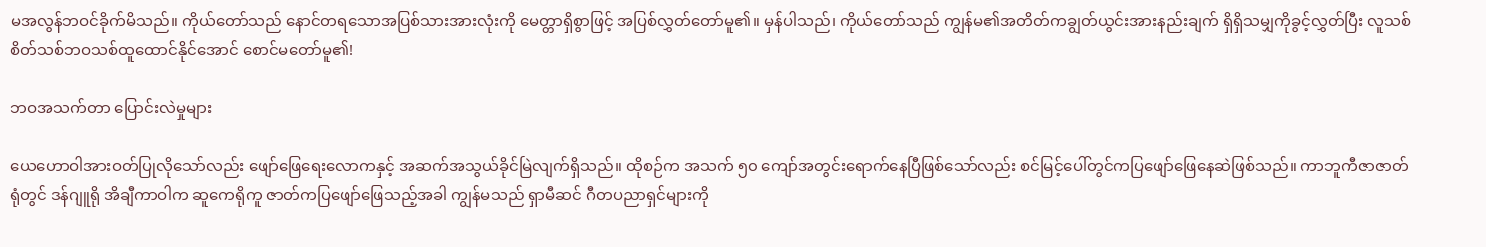မအလွန်ဘဝင်ခိုက်မိသည်။ ကိုယ်တော်သည် နောင်တရသောအပြစ်သားအားလုံးကို မေတ္တာရှိစွာဖြင့် အပြစ်လွှတ်တော်မူ၏။ မှန်ပါသည်၊ ကိုယ်တော်သည် ကျွန်မ၏အတိတ်ကချွတ်ယွင်းအားနည်းချက် ရှိရှိသမျှကိုခွင့်လွှတ်ပြီး လူသစ်စိတ်သစ်ဘဝသစ်ထူထောင်နိုင်အောင် စောင်မတော်မူ၏!

ဘဝအသက်တာ ပြောင်းလဲမှုများ

ယေဟောဝါအားဝတ်ပြုလိုသော်လည်း ဖျော်ဖြေရေးလောကနှင့် အဆက်အသွယ်ခိုင်မြဲလျက်ရှိသည်။ ထိုစဉ်က အသက် ၅၀ ကျော်အတွင်းရောက်နေပြီဖြစ်သော်လည်း စင်မြင့်ပေါ်တွင်ကပြဖျော်ဖြေနေဆဲဖြစ်သည်။ ကာဘူကီဇာဇာတ်ရုံတွင် ဒန်ဂျူရို အိချီကာဝါက ဆူကေရိုကူ ဇာတ်ကပြဖျော်ဖြေသည့်အခါ ကျွန်မသည် ရှာမီဆင် ဂီတပညာရှင်များကို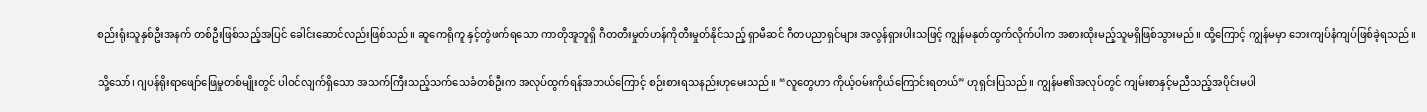စည်းရုံးသူနှစ်ဦးအနက် တစ်ဦးဖြစ်သည့်အပြင် ခေါင်းဆောင်လည်းဖြစ်သည်။ ဆူကေရိုကူ နှင့်တွဲဖက်ရသော ကာတိုအူဘူရှိ ဂီတတီးမှုတ်ဟန်ကိုတီးမှုတ်နိုင်သည့် ရှာမီဆင် ဂီတပညာရှင်များ အလွန်ရှားပါးသဖြင့် ကျွန်မနုတ်ထွက်လိုက်ပါက အစားထိုးမည့်သူမရှိဖြစ်သွားမည်။ ထို့ကြောင့် ကျွန်မမှာ ဘေးကျပ်နံကျပ်ဖြစ်ခဲ့ရသည်။

သို့သော်၊ ဂျပန်ရိုးရာဖျော်ဖြေမှုတစ်မျိုးတွင် ပါဝင်လျက်ရှိသော အသက်ကြီးသည့်သက်သေခံတစ်ဦးက အလုပ်ထွက်ရန်အဘယ်ကြောင့် စဉ်းစားရသနည်းဟုမေးသည်။ “လူတွေဟာ ကိုယ့်ဝမ်းကိုယ်ကြောင်းရတယ်” ဟုရှင်းပြသည်။ ကျွန်မ၏အလုပ်တွင် ကျမ်းစာနှင့်မညီသည့်အပိုင်းမပါ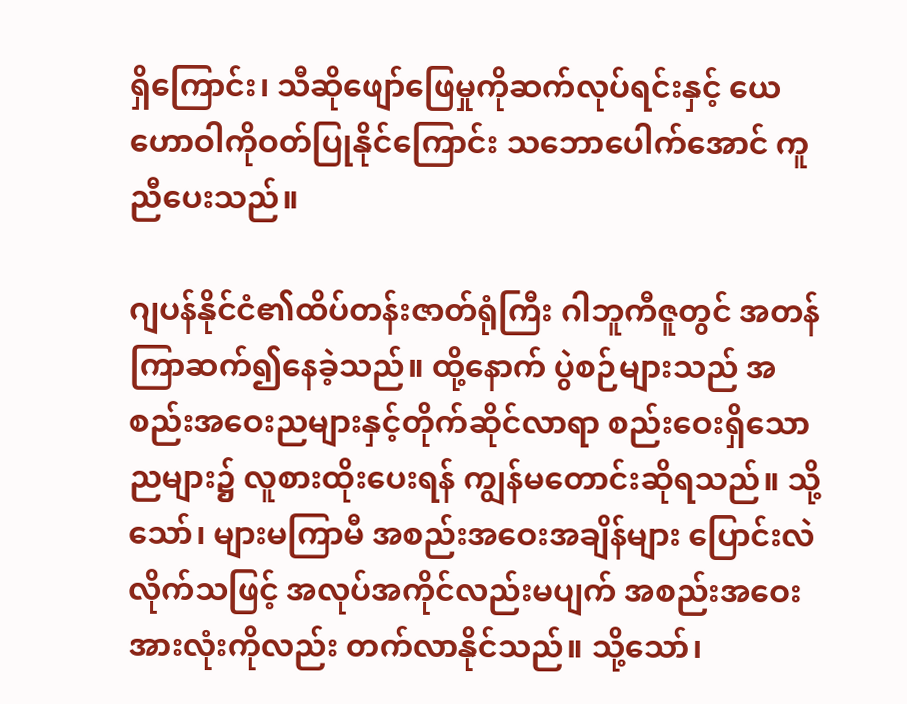ရှိကြောင်း၊ သီဆိုဖျော်ဖြေမှုကိုဆက်လုပ်ရင်းနှင့် ယေဟောဝါကိုဝတ်ပြုနိုင်ကြောင်း သဘောပေါက်အောင် ကူညီပေးသည်။

ဂျပန်နိုင်ငံ၏ထိပ်တန်းဇာတ်ရုံကြီး ဂါဘူကီဇူတွင် အတန်ကြာဆက်၍နေခဲ့သည်။ ထို့နောက် ပွဲစဉ်များသည် အစည်းအဝေးညများနှင့်တိုက်ဆိုင်လာရာ စည်းဝေးရှိသောညများ၌ လူစားထိုးပေးရန် ကျွန်မတောင်းဆိုရသည်။ သို့သော်၊ များမကြာမီ အစည်းအဝေးအချိန်များ ပြောင်းလဲလိုက်သဖြင့် အလုပ်အကိုင်လည်းမပျက် အစည်းအဝေးအားလုံးကိုလည်း တက်လာနိုင်သည်။ သို့သော်၊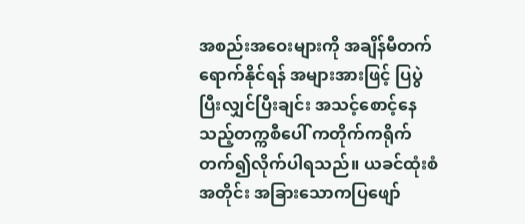အစည်းအဝေးများကို အချိန်မီတက်ရောက်နိုင်ရန် အများအားဖြင့် ပြပွဲပြီးလျှင်ပြီးချင်း အသင့်စောင့်နေသည့်တက္ကစီပေါ် ကတိုက်ကရိုက်တက်၍လိုက်ပါရသည်။ ယခင်ထုံးစံအတိုင်း အခြားသောကပြဖျော်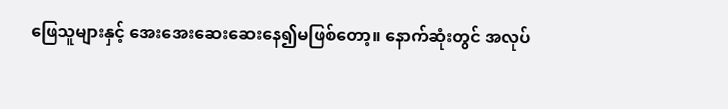ဖြေသူများနှင့် အေးအေးဆေးဆေးနေ၍မဖြစ်တော့။ နောက်ဆုံးတွင် အလုပ်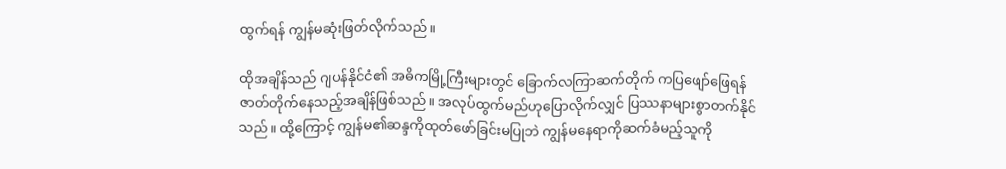ထွက်ရန် ကျွန်မဆုံးဖြတ်လိုက်သည်။

ထိုအချိန်သည် ဂျပန်နိုင်ငံ၏ အဓိကမြို့ကြီးများတွင် ခြောက်လကြာဆက်တိုက် ကပြဖျော်ဖြေရန် ဇာတ်တိုက်နေသည့်အချိန်ဖြစ်သည်။ အလုပ်ထွက်မည်ဟုပြောလိုက်လျှင် ပြဿနာများစွာတက်နိုင်သည်။ ထို့ကြောင့် ကျွန်မ၏ဆန္ဒကိုထုတ်ဖော်ခြင်းမပြုဘဲ ကျွန်မနေရာကိုဆက်ခံမည့်သူကို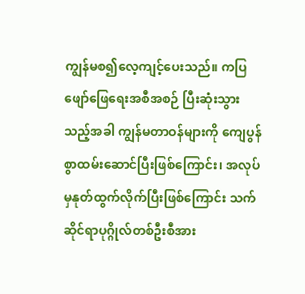ကျွန်မစ၍လေ့ကျင့်ပေးသည်။ ကပြဖျော်ဖြေရေးအစီအစဉ် ပြီးဆုံးသွားသည့်အခါ ကျွန်မတာဝန်များကို ကျေပွန်စွာထမ်းဆောင်ပြီးဖြစ်ကြောင်း၊ အလုပ်မှနုတ်ထွက်လိုက်ပြီးဖြစ်ကြောင်း သက်ဆိုင်ရာပုဂ္ဂိုလ်တစ်ဦးစီအား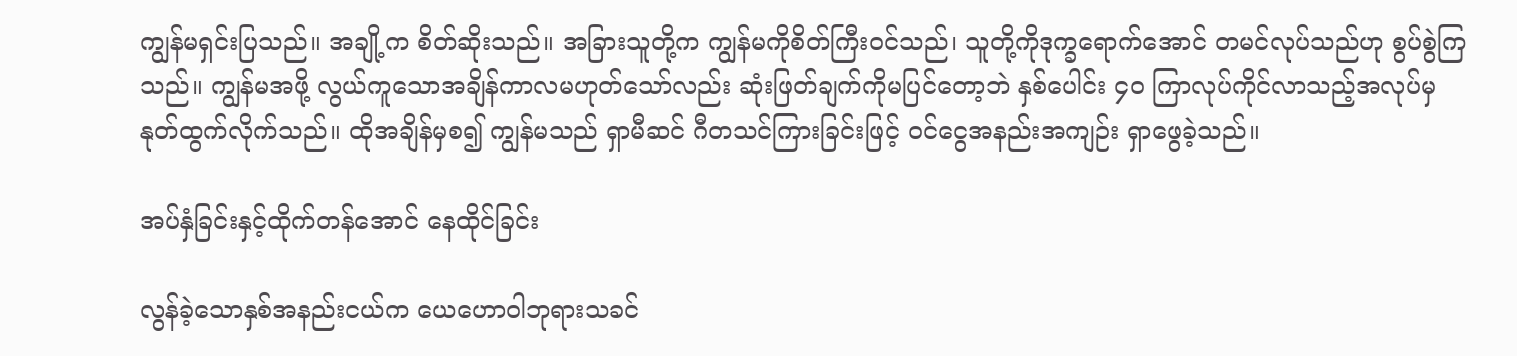ကျွန်မရှင်းပြသည်။ အချို့က စိတ်ဆိုးသည်။ အခြားသူတို့က ကျွန်မကိုစိတ်ကြီးဝင်သည်၊ သူတို့ကိုဒုက္ခရောက်အောင် တမင်လုပ်သည်ဟု စွပ်စွဲကြသည်။ ကျွန်မအဖို့ လွယ်ကူသောအချိန်ကာလမဟုတ်သော်လည်း ဆုံးဖြတ်ချက်ကိုမပြင်တော့ဘဲ နှစ်ပေါင်း ၄၀ ကြာလုပ်ကိုင်လာသည့်အလုပ်မှ နုတ်ထွက်လိုက်သည်။ ထိုအချိန်မှစ၍ ကျွန်မသည် ရှာမီဆင် ဂီတသင်ကြားခြင်းဖြင့် ဝင်ငွေအနည်းအကျဉ်း ရှာဖွေခဲ့သည်။

အပ်နှံခြင်းနှင့်ထိုက်တန်အောင် နေထိုင်ခြင်း

လွန်ခဲ့သောနှစ်အနည်းငယ်က ယေဟောဝါဘုရားသခင်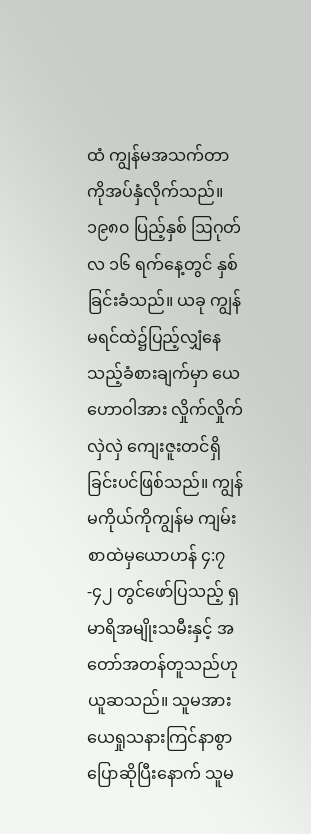ထံ ကျွန်မအသက်တာကိုအပ်နှံလိုက်သည်။ ၁၉၈၀ ပြည့်နှစ် ဩဂုတ်လ ၁၆ ရက်နေ့တွင် နှစ်ခြင်းခံသည်။ ယခု ကျွန်မရင်ထဲ၌ပြည့်လျှံနေသည့်ခံစားချက်မှာ ယေဟောဝါအား လှိုက်လှိုက်လှဲလှဲ ကျေးဇူးတင်ရှိခြင်းပင်ဖြစ်သည်။ ကျွန်မကိုယ်ကိုကျွန်မ ကျမ်းစာထဲမှယောဟန် ၄:၇-၄၂ တွင်ဖော်ပြသည့် ရှမာရိအမျိုးသမီးနှင့် အတော်အတန်တူသည်ဟုယူဆသည်။ သူမအား ယေရှုသနားကြင်နာစွာပြောဆိုပြီးနောက် သူမ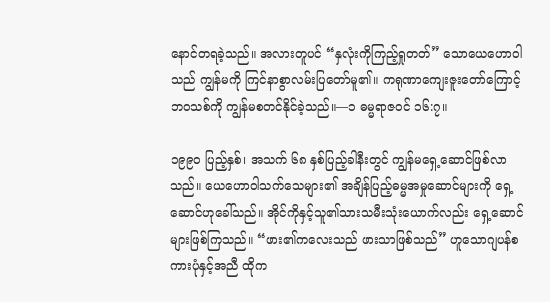နောင်တရခဲ့သည်။ အလားတူပင် “နှလုံးကိုကြည့်ရှုတတ်” သောယေဟောဝါသည် ကျွန်မကို ကြင်နာစွာလမ်းပြတော်မူ၏။ ကရုဏာကျေးဇူးတော်ကြောင့် ဘဝသစ်ကို ကျွန်မစတင်နိုင်ခဲ့သည်။—၁ ဓမ္မရာဇဝင် ၁၆:၇။

၁၉၉၀ ပြည့်နှစ်၊ အသက် ၆၈ နှစ်ပြည့်ခါနီးတွင် ကျွန်မရှေ့ဆောင်ဖြစ်လာသည်။ ယေဟောဝါသက်သေများ၏ အချိန်ပြည့်ဓမ္မအမှုဆောင်များကို ရှေ့ဆောင်ဟုခေါ်သည်။ အိုင်ကိုနှင့်သူ၏သားသမီးသုံးယောက်လည်း ရှေ့ဆောင်များဖြစ်ကြသည်။ “ဖား၏ကလေးသည် ဖားသာဖြစ်သည်” ဟူသောဂျပန်စကားပုံနှင့်အညီ ထိုက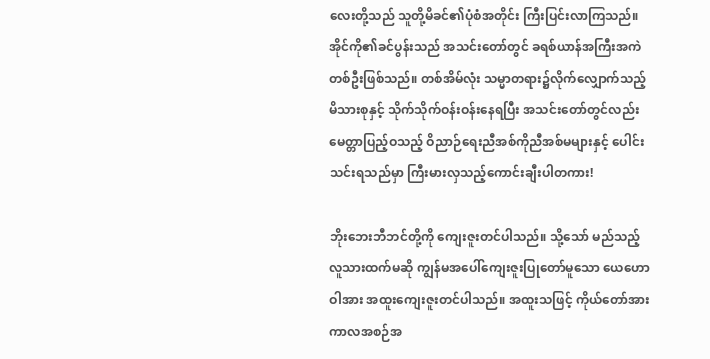လေးတို့သည် သူတို့မိခင်၏ပုံစံအတိုင်း ကြီးပြင်းလာကြသည်။ အိုင်ကို၏ခင်ပွန်းသည် အသင်းတော်တွင် ခရစ်ယာန်အကြီးအကဲတစ်ဦးဖြစ်သည်။ တစ်အိမ်လုံး သမ္မာတရား၌လိုက်လျှောက်သည့် မိသားစုနှင့် သိုက်သိုက်ဝန်းဝန်းနေရပြီး အသင်းတော်တွင်လည်း မေတ္တာပြည့်ဝသည့် ဝိညာဉ်ရေးညီအစ်ကိုညီအစ်မများနှင့် ပေါင်းသင်းရသည်မှာ ကြီးမားလှသည့်ကောင်းချီးပါတကား!

ဘိုးဘေးဘီဘင်တို့ကို ကျေးဇူးတင်ပါသည်။ သို့သော် မည်သည့်လူသားထက်မဆို ကျွန်မအပေါ်ကျေးဇူးပြုတော်မူသော ယေဟောဝါအား အထူးကျေးဇူးတင်ပါသည်။ အထူးသဖြင့် ကိုယ်တော်အား ကာလအစဉ်အ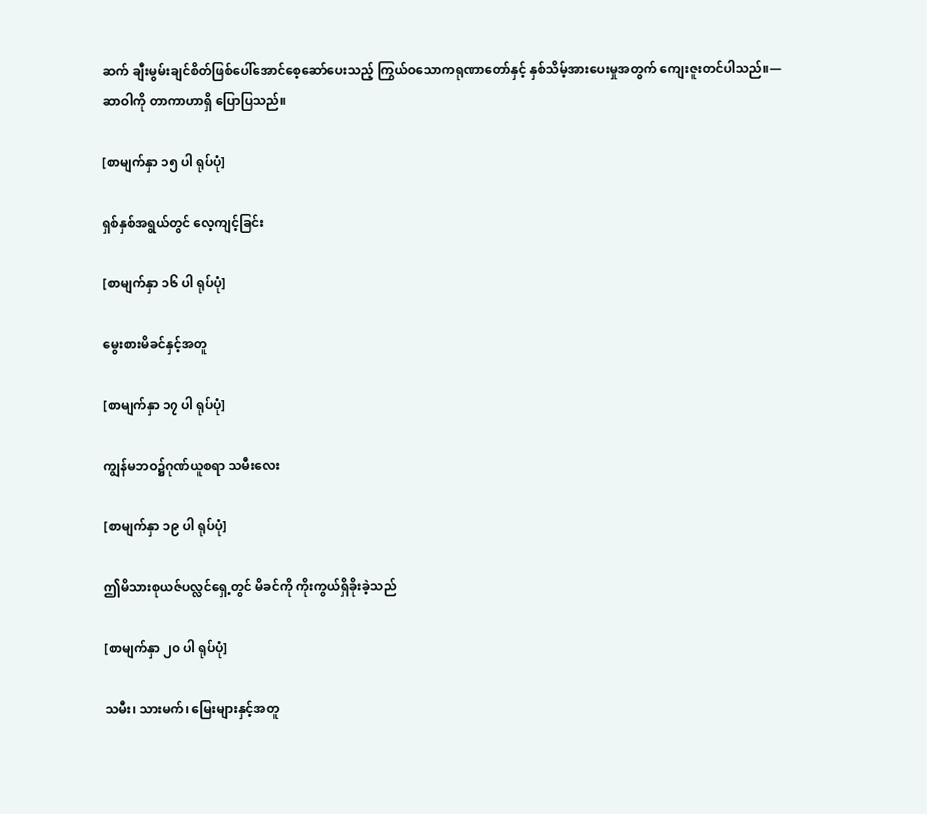ဆက် ချီးမွမ်းချင်စိတ်ဖြစ်ပေါ်အောင်စေ့ဆော်ပေးသည့် ကြွယ်ဝသောကရုဏာတော်နှင့် နှစ်သိမ့်အားပေးမှုအတွက် ကျေးဇူးတင်ပါသည်။—ဆာဝါကို တာကာဟာရှိ ပြောပြသည်။

[စာမျက်နှာ ၁၅ ပါ ရုပ်ပုံ]

ရှစ်နှစ်အရွယ်တွင် လေ့ကျင့်ခြင်း

[စာမျက်နှာ ၁၆ ပါ ရုပ်ပုံ]

မွေးစားမိခင်နှင့်အတူ

[စာမျက်နှာ ၁၇ ပါ ရုပ်ပုံ]

ကျွန်မဘဝ၌ဂုဏ်ယူစရာ သမီးလေး

[စာမျက်နှာ ၁၉ ပါ ရုပ်ပုံ]

ဤမိသားစုယဇ်ပလ္လင်ရှေ့တွင် မိခင်ကို ကိုးကွယ်ရှိခိုးခဲ့သည်

[စာမျက်နှာ ၂၀ ပါ ရုပ်ပုံ]

သမီး၊ သားမက်၊ မြေးများနှင့်အတူ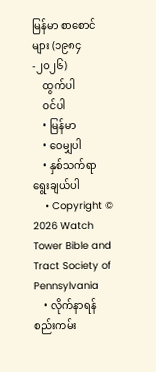မြန်မာ စာစောင်များ (၁၉၈၄-၂၀၂၆)
    ထွက်ပါ
    ဝင်ပါ
    • မြန်မာ
    • ဝေမျှပါ
    • နှစ်သက်ရာ ရွေးချယ်ပါ
    • Copyright © 2026 Watch Tower Bible and Tract Society of Pennsylvania
    • လိုက်နာရန် စည်းကမ်း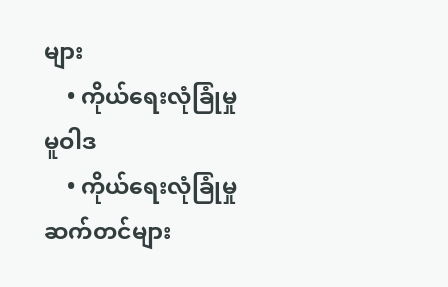များ
    • ကိုယ်ရေးလုံခြုံမှု မူဝါဒ
    • ကိုယ်ရေးလုံခြုံမှု ဆက်တင်များ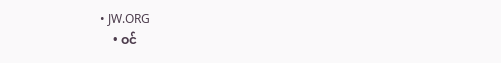• JW.ORG
    • ဝင်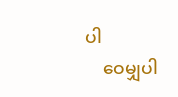ပါ
    ဝေမျှပါ